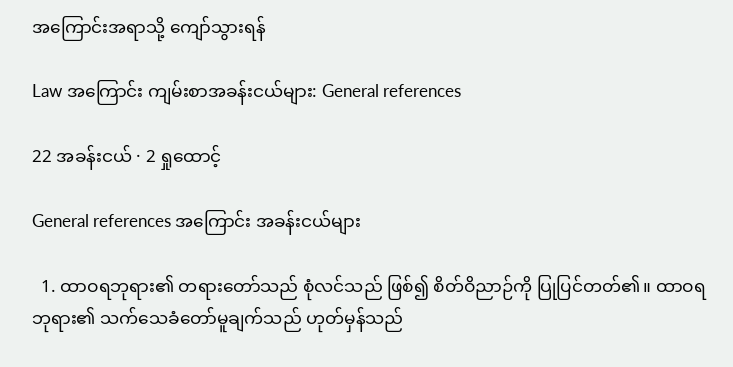အကြောင်းအရာသို့ ကျော်သွားရန်

Law အကြောင်း ကျမ်းစာအခန်းငယ်များ: General references

22 အခန်းငယ် · 2 ရှုထောင့်

General references အကြောင်း အခန်းငယ်များ

  1. ထာဝရဘုရား၏ တရားတော်သည် စုံလင်သည် ဖြစ်၍ စိတ်ဝိညာဉ်ကို ပြုပြင်တတ်၏။ ထာဝရဘုရား၏ သက်သေခံတော်မူချက်သည် ဟုတ်မှန်သည်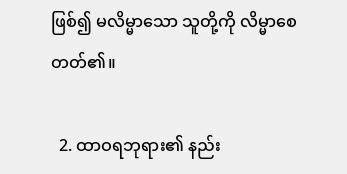ဖြစ်၍ မလိမ္မာသော သူတို့ကို လိမ္မာစေတတ်၏။

  2. ထာဝရဘုရား၏ နည်း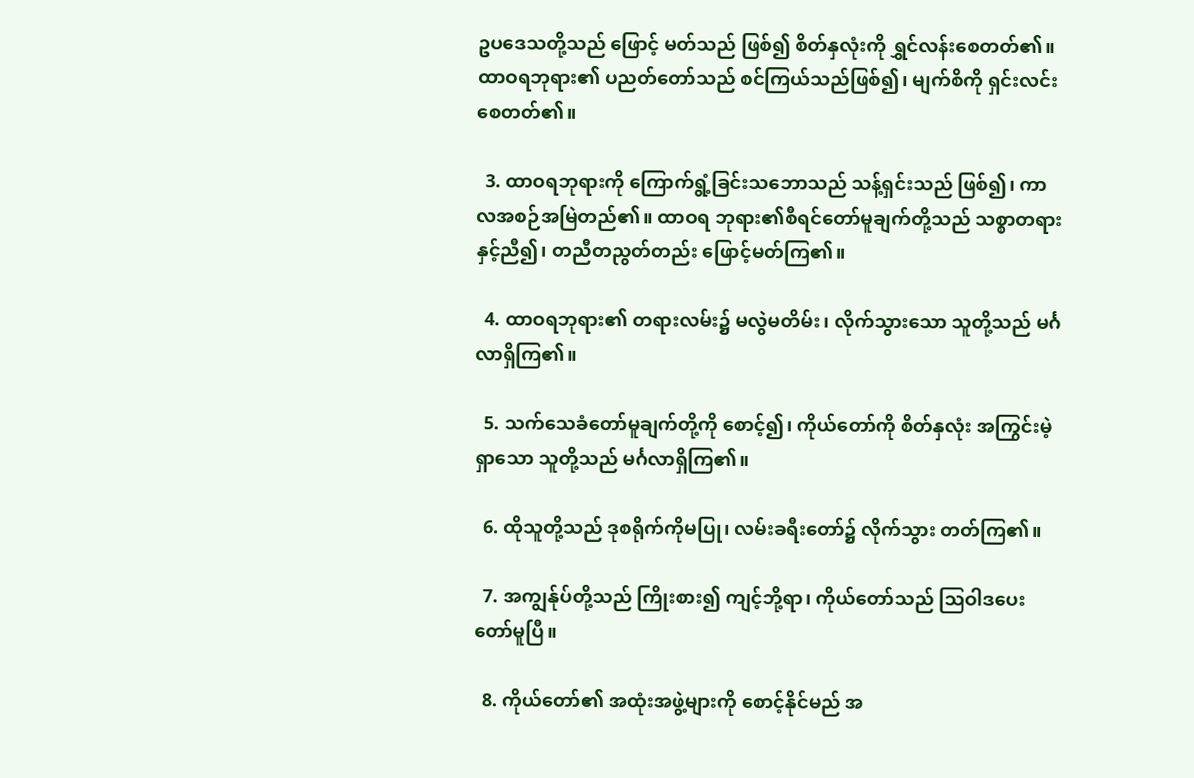ဥပဒေသတို့သည် ဖြောင့် မတ်သည် ဖြစ်၍ စိတ်နှလုံးကို ရွှင်လန်းစေတတ်၏။ ထာဝရဘုရား၏ ပညတ်တော်သည် စင်ကြယ်သည်ဖြစ်၍၊ မျက်စိကို ရှင်းလင်းစေတတ်၏။

  3. ထာဝရဘုရားကို ကြောက်ရွံ့ခြင်းသဘောသည် သန့်ရှင်းသည် ဖြစ်၍၊ ကာလအစဉ်အမြဲတည်၏။ ထာဝရ ဘုရား၏စီရင်တော်မူချက်တို့သည် သစ္စာတရားနှင့်ညီ၍၊ တညီတညွတ်တည်း ဖြောင့်မတ်ကြ၏။

  4. ထာဝရဘုရား၏ တရားလမ်း၌ မလွဲမတိမ်း၊ လိုက်သွားသော သူတို့သည် မင်္ဂလာရှိကြ၏။

  5. သက်သေခံတော်မူချက်တို့ကို စောင့်၍၊ ကိုယ်တော်ကို စိတ်နှလုံး အကြွင်းမဲ့ရှာသော သူတို့သည် မင်္ဂလာရှိကြ၏။

  6. ထိုသူတို့သည် ဒုစရိုက်ကိုမပြု၊ လမ်းခရီးတော်၌ လိုက်သွား တတ်ကြ၏။

  7. အကျွန်ုပ်တို့သည် ကြိုးစား၍ ကျင့်ဘို့ရာ၊ ကိုယ်တော်သည် ဩဝါဒပေးတော်မူပြီ။

  8. ကိုယ်တော်၏ အထုံးအဖွဲ့များကို စောင့်နိုင်မည် အ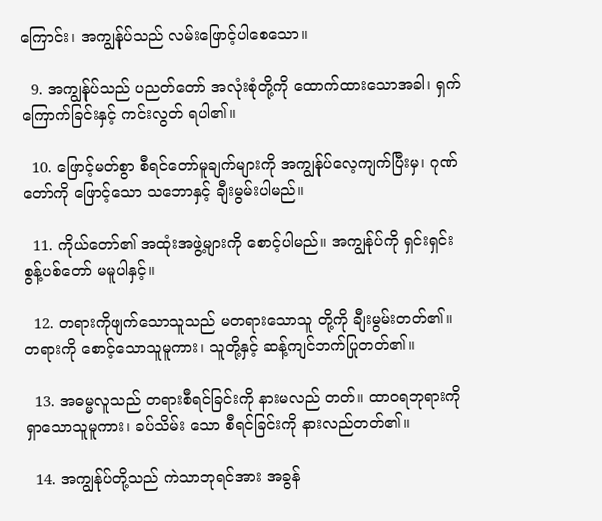ကြောင်း၊ အကျွန်ုပ်သည် လမ်းဖြောင့်ပါစေသော။

  9. အကျွန်ုပ်သည် ပညတ်တော် အလုံးစုံတို့ကို ထောက်ထားသောအခါ၊ ရှက်ကြောက်ခြင်းနှင့် ကင်းလွတ် ရပါ၏။

  10. ဖြောင့်မတ်စွာ စီရင်တော်မူချက်များကို အကျွန်ုပ်လေ့ကျက်ပြီးမှ၊ ဂုဏ်တော်ကို ဖြောင့်သော သဘောနှင့် ချီးမွမ်းပါမည်။

  11. ကိုယ်တော်၏ အထုံးအဖွဲ့များကို စောင့်ပါမည်။ အကျွန်ုပ်ကို ရှင်းရှင်းစွန့်ပစ်တော် မမူပါနှင့်။

  12. တရားကိုဖျက်သောသူသည် မတရားသောသူ တို့ကို ချီးမွမ်းတတ်၏။ တရားကို စောင့်သောသူမူကား၊ သူတို့နှင့် ဆန့်ကျင်ဘက်ပြုတတ်၏။

  13. အဓမ္မလူသည် တရားစီရင်ခြင်းကို နားမလည် တတ်။ ထာဝရဘုရားကို ရှာသောသူမူကား၊ ခပ်သိမ်း သော စီရင်ခြင်းကို နားလည်တတ်၏။

  14. အကျွန်ုပ်တို့သည် ကဲသာဘုရင်အား အခွန်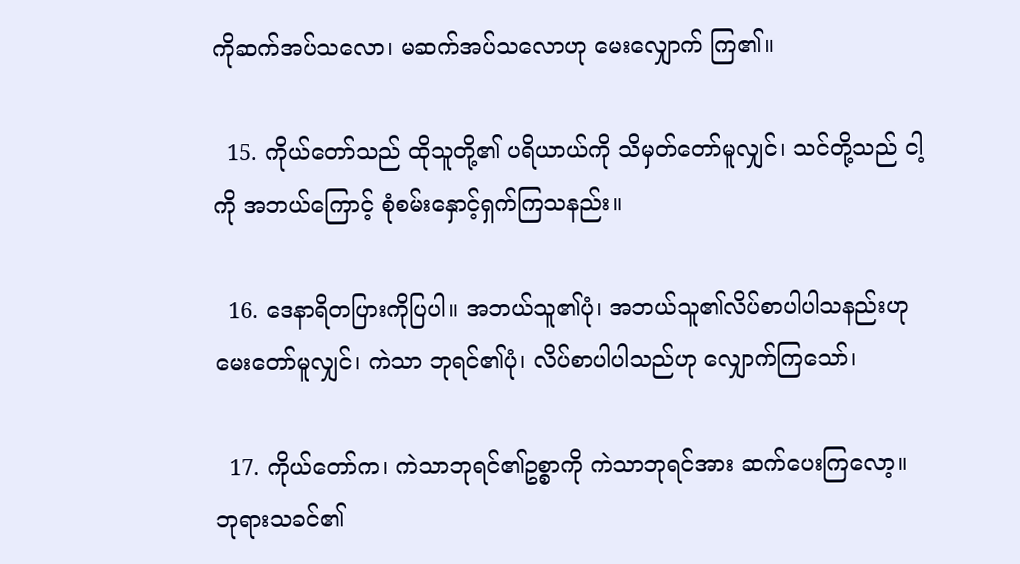ကိုဆက်အပ်သလော၊ မဆက်အပ်သလောဟု မေးလျှောက် ကြ၏။

  15. ကိုယ်တော်သည် ထိုသူတို့၏ ပရိယာယ်ကို သိမှတ်တော်မူလျှင်၊ သင်တို့သည် ငါ့ကို အဘယ်ကြောင့် စုံစမ်းနှောင့်ရှက်ကြသနည်း။

  16. ဒေနာရိတပြားကိုပြပါ။ အဘယ်သူ၏ပုံ၊ အဘယ်သူ၏လိပ်စာပါပါသနည်းဟု မေးတော်မူလျှင်၊ ကဲသာ ဘုရင်၏ပုံ၊ လိပ်စာပါပါသည်ဟု လျှောက်ကြသော်၊

  17. ကိုယ်တော်က၊ ကဲသာဘုရင်၏ဥစ္စာကို ကဲသာဘုရင်အား ဆက်ပေးကြလော့။ ဘုရားသခင်၏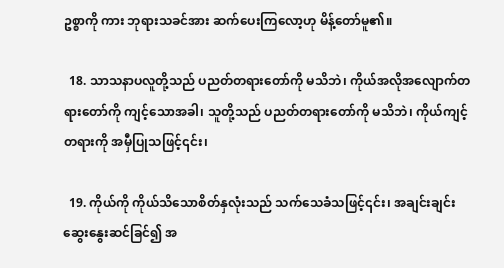ဥစ္စာကို ကား ဘုရားသခင်အား ဆက်ပေးကြလော့ဟု မိန့်တော်မူ၏။

  18. သာသနာပလူတို့သည် ပညတ်တရားတော်ကို မသိဘဲ၊ ကိုယ်အလိုအလျောက်တရားတော်ကို ကျင့်သောအခါ၊ သူတို့သည် ပညတ်တရားတော်ကို မသိဘဲ၊ ကိုယ်ကျင့်တရားကို အမှီပြုသဖြင့်၎င်း၊

  19. ကိုယ်ကို ကိုယ်သိသောစိတ်နှလုံးသည် သက်သေခံသဖြင့်၎င်း၊ အချင်းချင်းဆွေးနွေးဆင်ခြင်၍ အ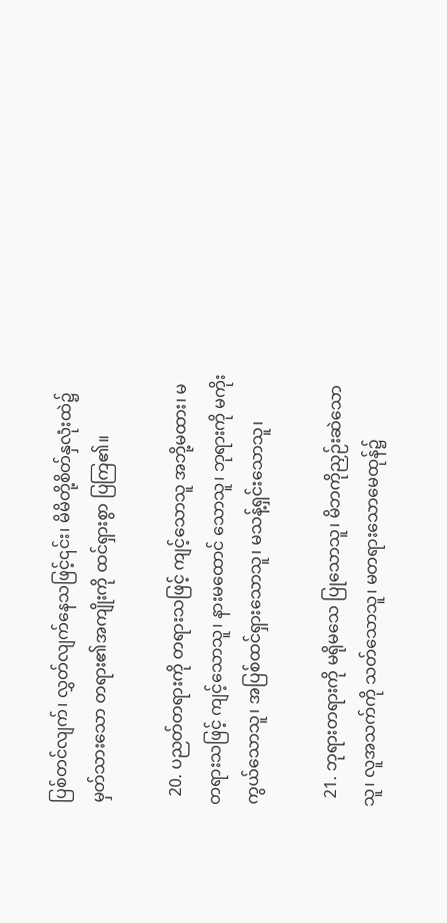ပြစ်တင်လျက်၊ လွှတ်လျက်နေသဖြင့်၎င်း၊ မိမိတို့စိတ်နှလုံးထဲ၌ မှတ်သားသော တရား၏အကျိုးကို ထင်ရှားစွာ ပြကြ၏။

  20. ပညတ်တရားကို တရားသဖြင့် ကျင့်သောသူ အဘို့မထား၊ မတရားသဖြင့် ကျင့်သောသူ၊ နားမထောင် သောသူ၊ ဘုရားကို မကိုးကွယ်သောသူ၊ အပြစ်ထင်ရှားသောသူ၊ မသန့်ရှင်းသောသူ၊

  21. ဘုရားတရားကို မရိုမသေ ပြုသောသူ၊ မိဘကိုညှဉ်းဆဲသောသူ၊ လူအသက်ကို သတ်သောသူ၊ မတရားသောမေထုန်၌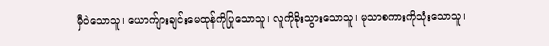မှီဝဲသောသူ၊ ယောက်ျားချင်းမေထုန်ကိုပြုသောသူ၊ လူကိုခိုးသွားသောသူ၊ မုသာစကားကိုသုံးသောသူ၊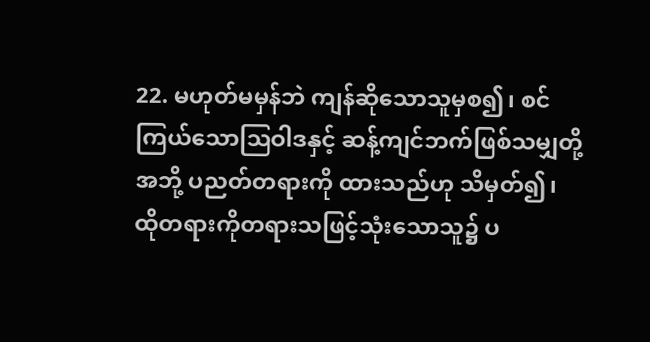22. မဟုတ်မမှန်ဘဲ ကျန်ဆိုသောသူမှစ၍၊ စင်ကြယ်သောဩဝါဒနှင့် ဆန့်ကျင်ဘက်ဖြစ်သမျှတို့အဘို့ ပညတ်တရားကို ထားသည်ဟု သိမှတ်၍၊ ထိုတရားကိုတရားသဖြင့်သုံးသောသူ၌ ပ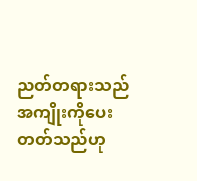ညတ်တရားသည် အကျိုးကိုပေးတတ်သည်ဟု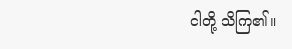ငါတို့ သိကြ၏။